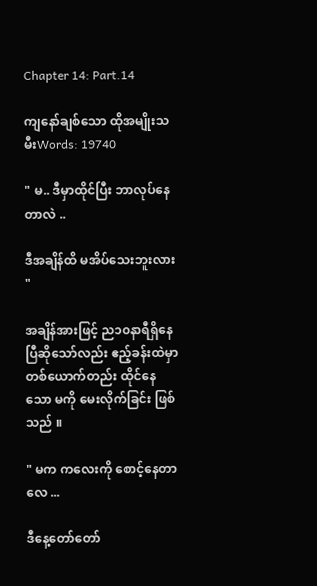Chapter 14: Part.14

ကျနော်ချစ်သော ထိုအမျိုးသမီးWords: 19740

" မ.. ဒီမှာထိုင်ပြီး ဘာလုပ်နေတာလဲ ..

ဒီအချိန်ထိ မအိပ်သေးဘူးလား "

အချိန်အားဖြင့် ည၁၀နာရီရှိနေပြီဆိုသော်လည်း ဧည့်ခန်းထဲမှာတစ်ယောက်တည်း ထိုင်နေသော မကို မေးလိုက်ခြင်း ဖြစ်သည် ။

" မက ကလေးကို စောင့်နေတာလေ ...

ဒီနေ့တော်တော်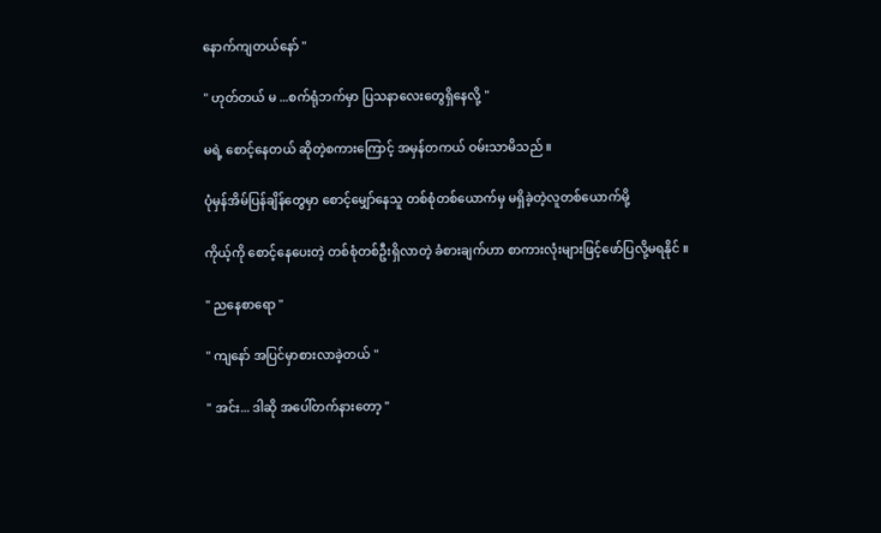နောက်ကျတယ်နော် "

" ဟုတ်တယ် မ ...စက်ရုံဘက်မှာ ပြသနာလေးတွေရှိနေလို့ "

မရဲ့ စောင့်နေတယ် ဆိုတဲ့စကားကြောင့် အမှန်တကယ် ဝမ်းသာမိသည် ။

ပုံမှန်အိမ်ပြန်ချိန်တွေမှာ စောင့်မျှော်နေသူ တစ်စုံတစ်ယောက်မှ မရှိခဲ့တဲ့လူတစ်ယောက်မို့

ကိုယ့်ကို စောင့်နေပေးတဲ့ တစ်စုံတစ်ဦးရှိလာတဲ့ ခံစားချက်ဟာ စာကားလုံးများဖြင့်ဖော်ပြလို့မရနိုင် ။

" ညနေစာရော "

" ကျနော် အပြင်မှာစားလာခဲ့တယ် "

" အင်း... ဒါဆို အပေါ်တက်နားတော့ "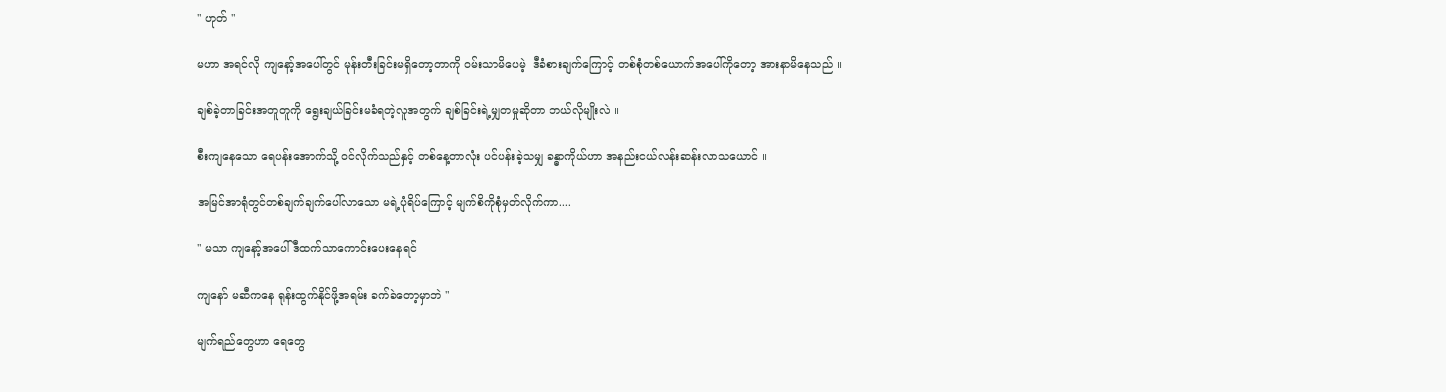" ဟုတ် "

မဟာ အရင်လို ကျနော့်အပေါ်တွင် မုန်းတီးခြင်းမရှိတော့တာကို ဝမ်းသာမိပေမဲ့  ဒီခံစားချက်ကြောင့် တစ်စုံတစ်ယောက်အပေါ်ကိုတော့ အားနာမိနေသည် ။

ချစ်ခဲ့တာခြင်းအတူတူကို ရွေးချယ်ခြင်းမခံရတဲ့လူအတွက် ချစ်ခြင်းရဲ့မျှတမှုဆိုတာ ဘယ်လိုမျိုးလဲ ။

စီးကျနေသော ရေပန်းအောက်သို့ ဝင်လိုက်သည်နှင့် တစ်နေ့တာလုံး ပင်ပန်းခဲ့သမျှ ခန္ဓာကိုယ်ဟာ အနည်းငယ်လန်းဆန်းလာသယောင် ။

အမြင်အာရုံတွင်တစ်ချက်ချက်ပေါ်လာသော မရဲ့ပုံရိပ်ကြောင့် မျက်စိကိုစုံမှတ်လိုက်ကာ....

" မသာ ကျနော့်အပေါ် ဒီထက်သာကောင်းပေးနေရင်

ကျနော် မဆီကနေ ရုန်းထွက်နိုင်ဖို့အရမ်း ခက်ခဲတော့မှာဘဲ "

မျက်ရည်တွေဟာ ရေတွေ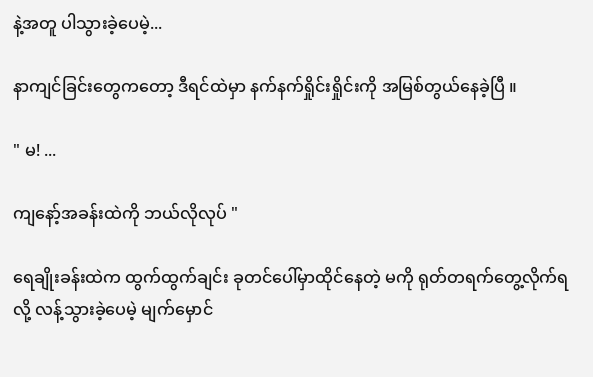နဲ့အတူ ပါသွားခဲ့ပေမဲ့...

နာကျင်ခြင်းတွေကတော့ ဒီရင်ထဲမှာ နက်နက်ရှိုင်းရှိုင်းကို အမြစ်တွယ်နေခဲ့ပြီ ။

" မ! ...

ကျနော့်အခန်းထဲကို ဘယ်လိုလုပ် "

ရေချိုးခန်းထဲက ထွက်ထွက်ချင်း ခုတင်ပေါ်မှာထိုင်နေတဲ့ မကို ရုတ်တရက်တွေ့လိုက်ရလို့ လန့်သွားခဲ့ပေမဲ့ မျက်မှောင်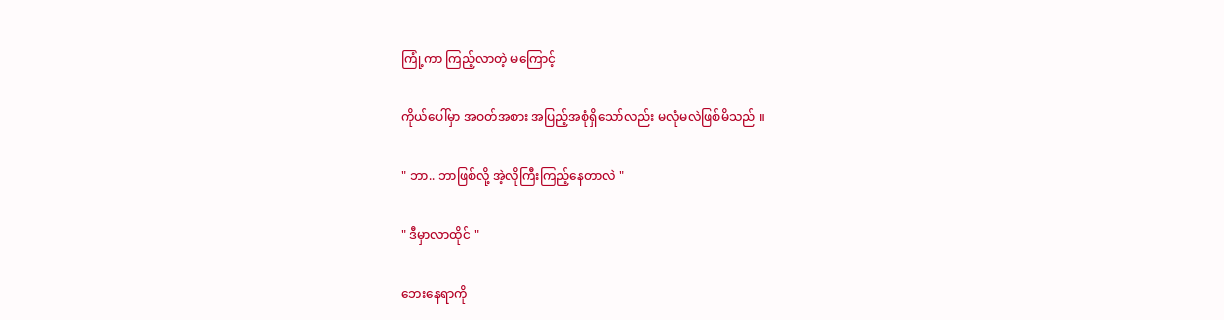ကြုံ့ကာ ကြည့်လာတဲ့ မကြောင့်

ကိုယ်ပေါ်မှာ အဝတ်အစား အပြည့်အစုံရှိသော်လည်း မလုံမလဲဖြစ်မိသည် ။

" ဘာ.. ဘာဖြစ်လို့ အဲ့လိုကြီးကြည့်နေတာလဲ "

" ဒီမှာလာထိုင် "

ဘေးနေရာကို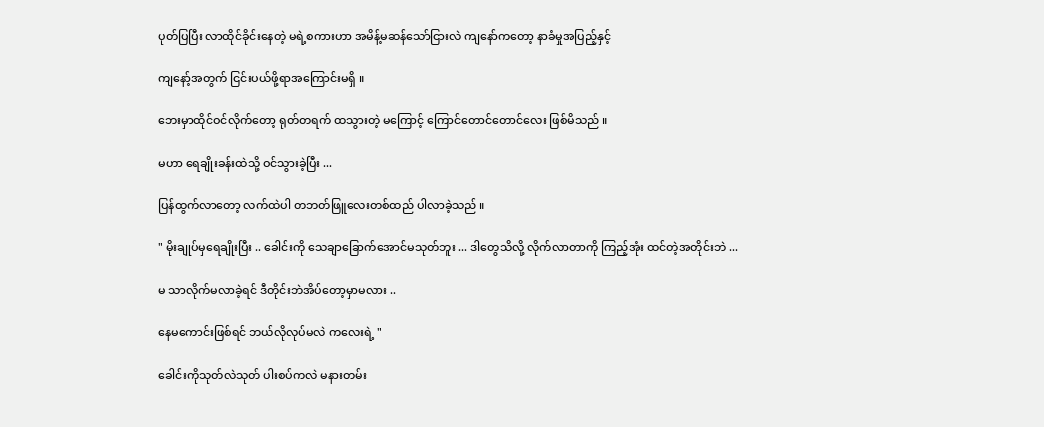ပုတ်ပြပြီး လာထိုင်ခိုင်းနေတဲ့ မရဲ့စကားဟာ အမိန့်မဆန်သော်ငြားလဲ ကျနော်ကတော့ နာခံမှုအပြည့်နှင့်

ကျနော့်အတွက် ငြင်းပယ်ဖို့ရာအကြောင်းမရှိ ။

ဘေးမှာထိုင်ဝင်လိုက်တော့ ရုတ်တရက် ထသွားတဲ့ မကြောင့် ကြောင်တောင်တောင်လေး ဖြစ်မိသည် ။

မဟာ ရေချိုးခန်းထဲသို့ ဝင်သွားခဲ့ပြီး ...

ပြန်ထွက်လာတော့ လက်ထဲပါ တဘတ်ဖြူလေးတစ်ထည် ပါလာခဲ့သည် ။

" မိုးချုပ်မှရေချိုးပြီး .. ခေါင်းကို သေချာခြောက်အောင်မသုတ်ဘူး ... ဒါတွေသိလို့ လိုက်လာတာကို ကြည့်အုံး ထင်တဲ့အတိုင်းဘဲ ...

မ သာလိုက်မလာခဲ့ရင် ဒီတိုင်းဘဲအိပ်တော့မှာမလား ..

နေမကောင်းဖြစ်ရင် ဘယ်လိုလုပ်မလဲ ကလေးရဲ့ "

ခေါင်းကိုသုတ်လဲသုတ် ပါးစပ်ကလဲ မနားတမ်း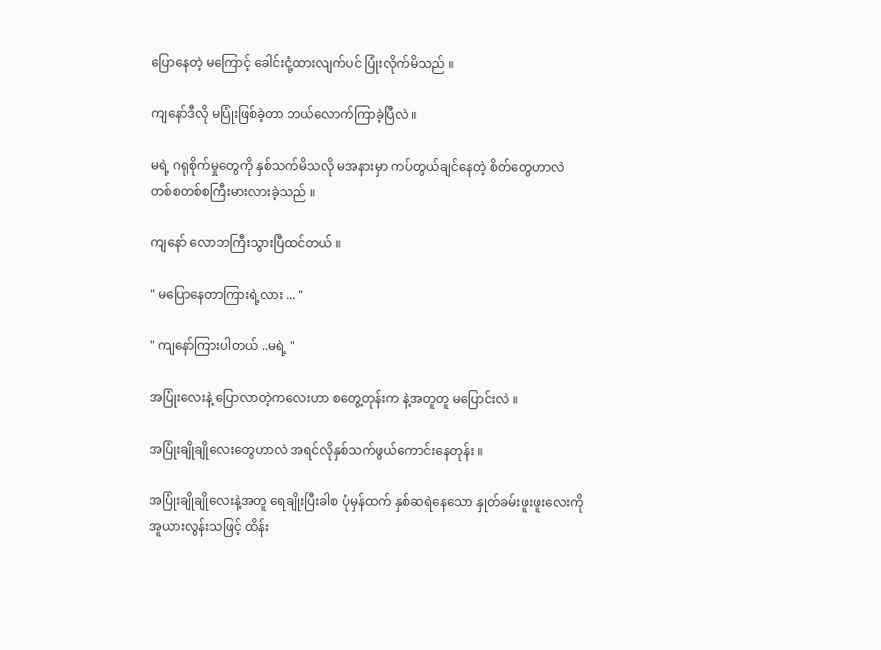ပြောနေတဲ့ မကြောင့် ခေါင်းငုံ့ထားလျက်ပင် ပြုံးလိုက်မိသည် ။

ကျနော်ဒီလို မပြုံးဖြစ်ခဲ့တာ ဘယ်လောက်ကြာခဲ့ပြီလဲ ။

မရဲ့ ဂရုစိုက်မှုတွေကို နှစ်သက်မိသလို မအနားမှာ ကပ်တွယ်ချင်နေတဲ့ စိတ်တွေဟာလဲ တစ်စတစ်စကြီးမားလားခဲ့သည် ။

ကျနော် လောဘကြီးသွားပြီထင်တယ် ။

" မပြောနေတာကြားရဲ့လား ... "

" ကျနော်ကြားပါတယ် ..မရဲ့ "

အပြုံးလေးနဲ့ ပြောလာတဲ့ကလေးဟာ စတွေ့တုန်းက နဲ့အတူတူ မပြောင်းလဲ ။

အပြုံးချိုချိုလေးတွေဟာလဲ အရင်လိုနှစ်သက်ဖွယ်ကောင်းနေတုန်း ။

အပြုံးချိုချိုလေးနဲ့အတူ ရေချိုးပြီးခါစ ပုံမှန်ထက် နှစ်ဆရဲနေသော နှုတ်ခမ်းဖူးဖူးလေးကို အူယားလွန်းသဖြင့် ထိန်း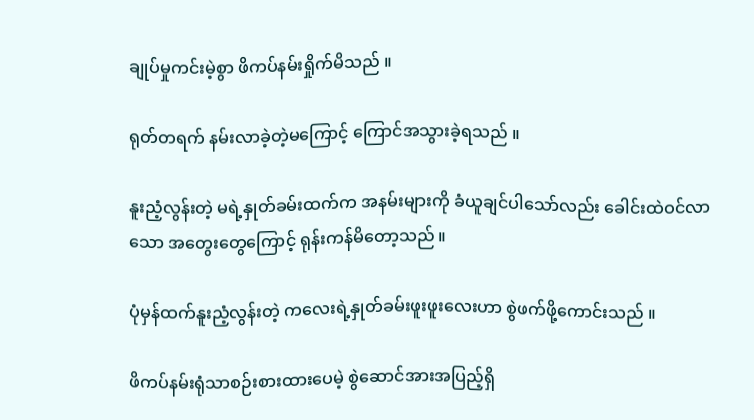ချုပ်မှုကင်းမဲ့စွာ ဖိကပ်နမ်းရှိုက်မိသည် ။

ရုတ်တရက် နမ်းလာခဲ့တဲ့မကြောင့် ကြောင်အသွားခဲ့ရသည် ။

နူးညံ့လွန်းတဲ့ မရဲ့နှုတ်ခမ်းထက်က အနမ်းများကို ခံယူ‌ချင်ပါသော်လည်း ခေါင်းထဲဝင်လာသော အတွေးတွေကြောင့် ရုန်းကန်မိတော့သည် ။

ပုံမှန်ထက်နူးညံ့လွန်းတဲ့ ကလေးရဲ့နှုတ်ခမ်းဖူးဖူးလေးဟာ စွဲဖက်ဖို့ကောင်းသည် ။

ဖိကပ်နမ်းရုံသာစဉ်းစားထားပေမဲ့ စွဲဆောင်အားအပြည့်ရှိ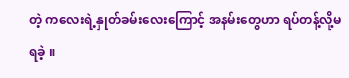တဲ့ ကလေးရဲ့နှုတ်ခမ်းလေးကြောင့် အနမ်းတွေဟာ ရပ်တန့်လို့မရခဲ့ ။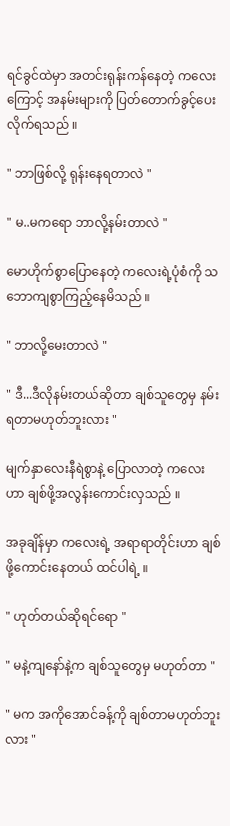ရင်ခွင်ထဲမှာ အတင်းရုန်းကန်နေတဲ့ ကလေးကြောင့် အနမ်းများကို ပြတ်‌တောက်ခွင့်ပေးလိုက်ရသည် ။

" ဘာဖြစ်လို့ ရုန်းနေရတာလဲ "

" မ..မကရော ဘာလို့နမ်းတာလဲ "

မောဟိုက်စွာပြောနေတဲ့ ကလေးရဲ့ပုံစံကို သဘောကျစွာကြည့်နေမိသည် ။

" ဘာလို့မေးတာလဲ "

" ဒီ...ဒီလိုနမ်းတယ်ဆိုတာ ချစ်သူတွေမှ နမ်းရတာမဟုတ်ဘူးလား "

မျက်နှာလေးနီရဲစွာနဲ့ ပြောလာတဲ့ ကလေးဟာ ချစ်ဖို့အလွန်းကောင်းလှသည် ။

အခုချိန်မှာ ကလေးရဲ့ အရာရာတိုင်းဟာ ချစ်ဖို့ကောင်းနေတယ် ထင်ပါရဲ့ ။

" ဟုတ်တယ်ဆိုရင်ရော "

" မနဲ့ကျနော်နဲ့က ချစ်သူတွေမှ မဟုတ်တာ "

" မက အကိုအောင်ခန့်ကို ချစ်တာမဟုတ်ဘူးလား "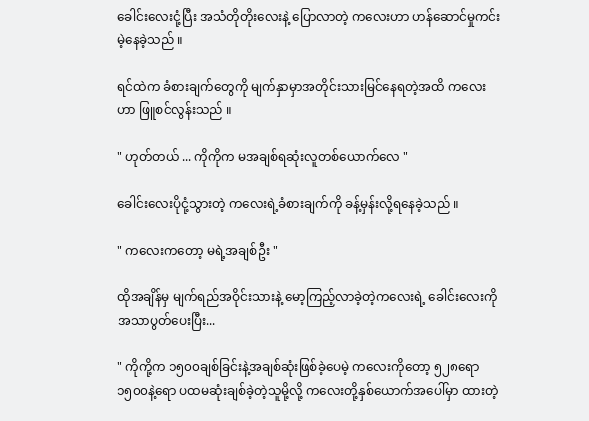ခေါင်းလေးငုံ့ပြီး အသံတိုတိုးလေးနဲ့ ပြောလာတဲ့ ကလေးဟာ ဟန်ဆောင်မှုကင်းမဲ့နေခဲ့သည် ။

ရင်ထဲက ခံစားချက်တွေကို မျက်နှာမှာအတိုင်းသားမြင်နေရတဲ့အထိ ကလေးဟာ ဖြူစင်လွန်းသည် ။

" ဟုတ်တယ် ... ကိုကိုက မအချစ်ရဆုံးလူတစ်ယောက်လေ "

ခေါင်းလေးပိုငုံ့သွားတဲ့ ကလေးရဲ့ခံစားချက်ကို ခန့်မှန်းလို့ရနေခဲ့သည် ။

" ကလေးကတော့ မရဲ့အချစ်ဦး "

ထိုအချိန်မှ မျက်ရည်အဝိုင်းသားနဲ့ ‌မော့ကြည့်လာခဲ့တဲ့ကလေးရဲ့ ခေါင်းလေးကိုအသာပွတ်ပေးပြီး...

" ကိုကို့က ၁၅၀၀ချစ်ခြင်းနဲ့အချစ်ဆုံးဖြစ်ခဲ့ပေမဲ့ ကလေးကိုတော့ ၅၂၈ရော၁၅၀၀နဲ့ရော ပထမဆုံးချစ်ခဲ့တဲ့သူမို့လို့ ကလေးတို့နှစ်ယောက်အပေါ်မှာ ထားတဲ့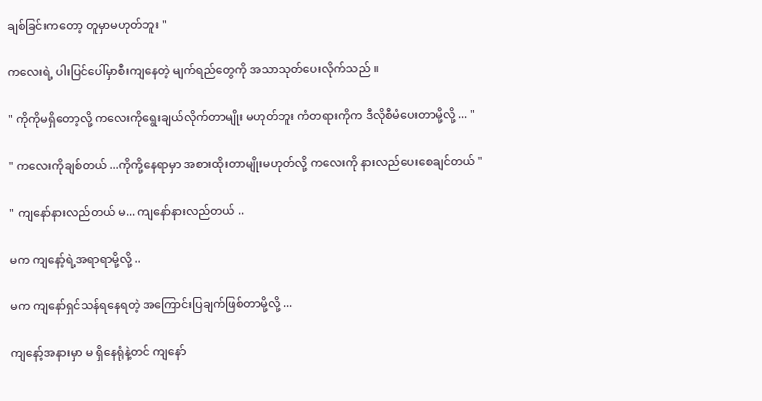ချစ်ခြင်းကတော့ တူမှာမဟုတ်ဘူး "

ကလေးရဲ့ ပါးပြင်ပေါ်မှာစီးကျနေတဲ့ မျက်ရည်တွေကို အသာသုတ်ပေးလိုက်သည် ။

" ကိုကိုမရှိတော့လို့ ကလေးကိုရွေးချယ်လိုက်တာမျိုး မဟုတ်ဘူး ကံတရားကိုက ဒီလိုစီမံပေးတာမို့လို့ ... "

" ကလေးကိုချစ်တယ် ...ကိုကို့နေရာမှာ အစားထိုးတာမျိုးမဟုတ်လို့ ကလေးကို နားလည်ပေးစေချင်တယ် "

" ကျနော်နားလည်တယ် မ... ကျနော်နားလည်တယ် ..

မက ကျနော့်ရဲ့အရာရာမို့လို့ ..

မက ကျနော်ရှင်သန်ရနေရတဲ့ အကြောင်းပြချက်ဖြစ်တာမို့လို့ ...

ကျနော့်အနားမှာ မ ရှိနေရုံနဲ့တင် ကျနော်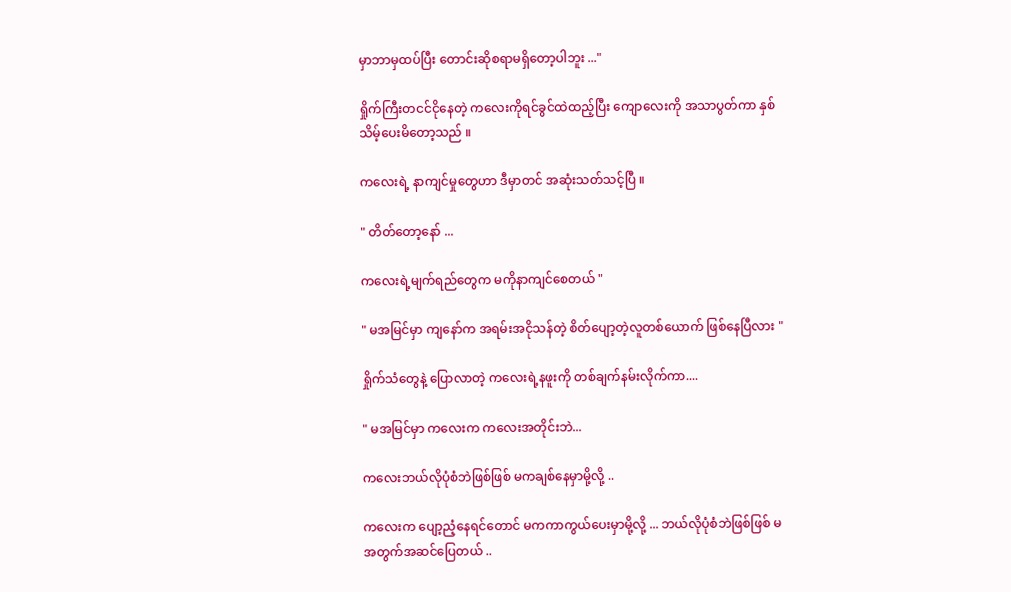မှာဘာမှထပ်ပြီး တောင်းဆိုစရာမရှိတော့ပါဘူး ..."

ရှိုက်ကြီးတငင်ငိုနေတဲ့ ကလေးကိုရင်ခွင်ထဲထည့်ပြီး ကျောလေးကို အသာပွတ်ကာ နှစ်သိမ့်ပေးမိတော့သည် ။

ကလေးရဲ့ နာကျင်မှုတွေဟာ ဒီမှာတင် အဆုံးသတ်သင့်ပြီ ။

" တိတ်တော့နော် ...

ကလေးရဲ့မျက်ရည်တွေက မကိုနာကျင်စေတယ် "

" မအမြင်မှာ ကျနော်က အရမ်းအငိုသန်တဲ့ စိတ်ပျော့တဲ့လူတစ်ယောက် ဖြစ်နေပြီလား "

ရှိုက်သံတွေနဲ့ ပြောလာတဲ့ ကလေးရဲ့နဖူးကို တစ်ချက်နမ်းလိုက်ကာ....

" မအမြင်မှာ ကလေးက ကလေးအတိုင်းဘဲ...

ကလေးဘယ်လိုပုံစံဘဲဖြစ်ဖြစ် မကချစ်နေမှာမို့လို့ ..

ကလေးက ပျော့ညံ့နေရင်တောင် မကကာကွယ်ပေးမှာမို့လို့ ... ဘယ်လိုပုံစံဘဲဖြစ်ဖြစ် မအတွက်အဆင်ပြေတယ် ..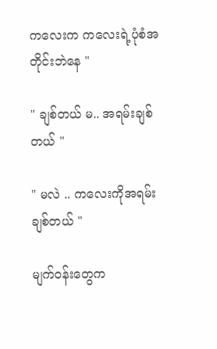ကလေးက ကလေးရဲ့ပုံစံအတိုင်းဘဲနေ "

" ချစ်တယ် မ.. အရမ်းချစ်တယ် "

" မလဲ .. ကလေးကိုအရမ်းချစ်တယ် "

မျက်ဝန်းတွေက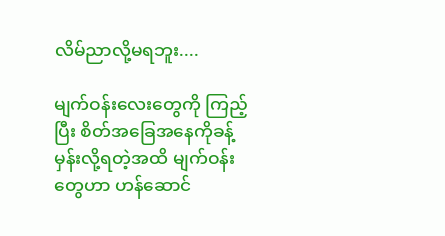လိမ်ညာလို့မရဘူး....

မျက်ဝန်းလေးတွေကို ကြည့်ပြီး စိတ်အခြေအနေကိုခန့်မှန်းလို့ရတဲ့အထိ မျက်ဝန်းတွေဟာ ဟန်ဆောင်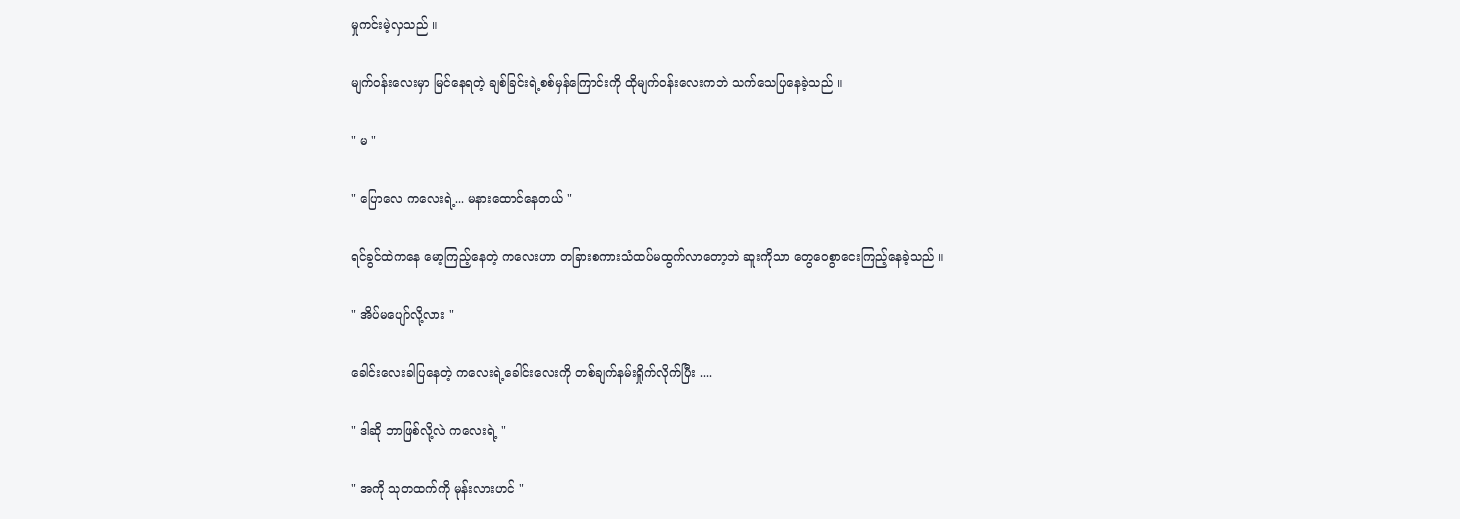မှုကင်းမဲ့လှသည် ။

မျက်ဝန်းလေးမှာ မြင်နေရတဲ့ ချစ်ခြင်းရဲ့စစ်မှန်ကြောင်းကို ထိုမျက်ဝန်းလေးကဘဲ သက်သေပြနေခဲ့သည် ။

" မ "

" ပြောလေ ကလေးရဲ့... မနားထောင်နေတယ် "

ရင်ခွင်ထဲကနေ မော့ကြည့်နေတဲ့ ကလေးဟာ တခြားစကားသံထပ်မထွက်လာတော့ဘဲ ဆူးကိုသာ တွေဝေစွာငေးကြည့်နေခဲ့သည် ။

" အိပ်မပျော်လို့လား "

ခေါင်းလေးခါပြနေတဲ့ ကလေးရဲ့ခေါင်းလေးကို တစ်ချက်နမ်းရှိုက်လိုက်ပြီး ....

" ဒါဆို ဘာဖြစ်လို့လဲ ကလေးရဲ့ "

" အကို သုတထက်ကို မုန်းလားဟင် "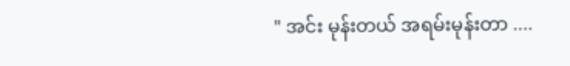" အင်း မုန်းတယ် အရမ်းမုန်းတာ ....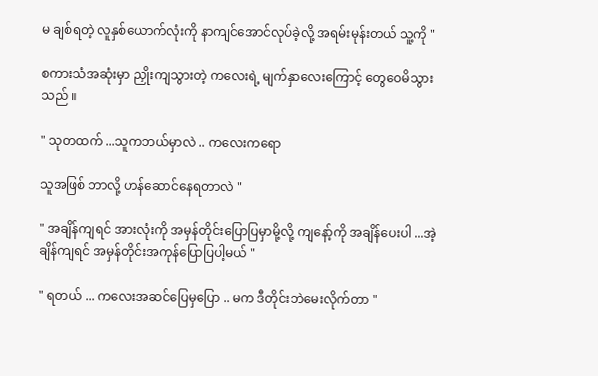မ ချစ်ရတဲ့ လူနှစ်ယောက်လုံးကို နာကျင်အောင်လုပ်ခဲ့လို့ အရမ်းမုန်းတယ် သူ့ကို "

စကားသံအဆုံးမှာ ညှိုးကျသွားတဲ့ ကလေးရဲ့ မျက်နှာလေးကြောင့် တွေဝေမိသွားသည် ။

" သုတထက် ...သူကဘယ်မှာလဲ .. ကလေးကရော

သူအဖြစ် ဘာလို့ ဟန်ဆောင်နေရတာလဲ "

" အချိန်ကျရင် အားလုံးကို အမှန်တိုင်းပြောပြမှာမို့လို့ ကျနော့်ကို အချိန်ပေးပါ ...အဲ့ချိန်ကျရင် အမှန်တိုင်းအကုန်ပြောပြပါ့မယ် "

" ရတယ် ... ကလေးအဆင်ပြေမှပြော .. မက ဒီတိုင်းဘဲမေးလိုက်တာ "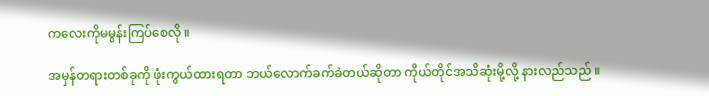ကလေးကိုမမွန်းကြပ်စေလို ။

အမှန်တရားတစ်ခုကို ဖုံးကွယ်ထားရတာ ဘယ်လောက်ခက်ခဲတယ်ဆိုတာ ကိုယ်တိုင်အသိဆုံးမို့လို့ နားလည်သည် ။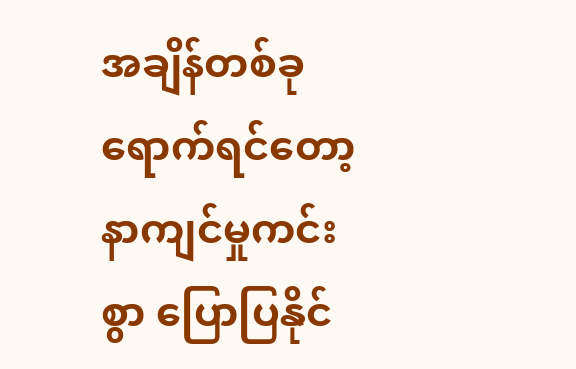အချိန်တစ်ခုရောက်ရင်တော့ နာကျင်မှုကင်းစွာ ပြောပြနိုင်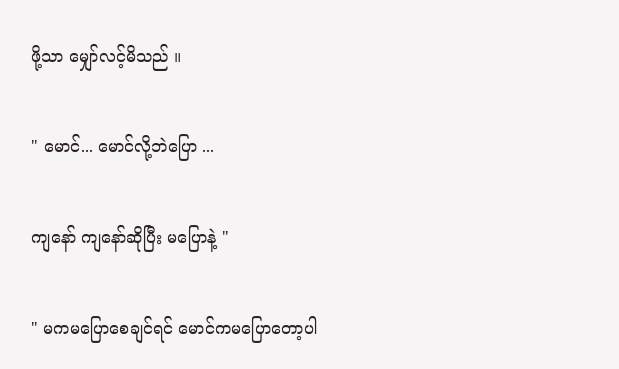ဖို့သာ မျှော်လင့်မိသည် ။

" မောင်... မောင်လို့ဘဲပြော ...

ကျနော် ကျနော်ဆိုပြီး မပြောနဲ့ "

" မကမပြောစေချင်ရင် မောင်ကမပြောတော့ပါ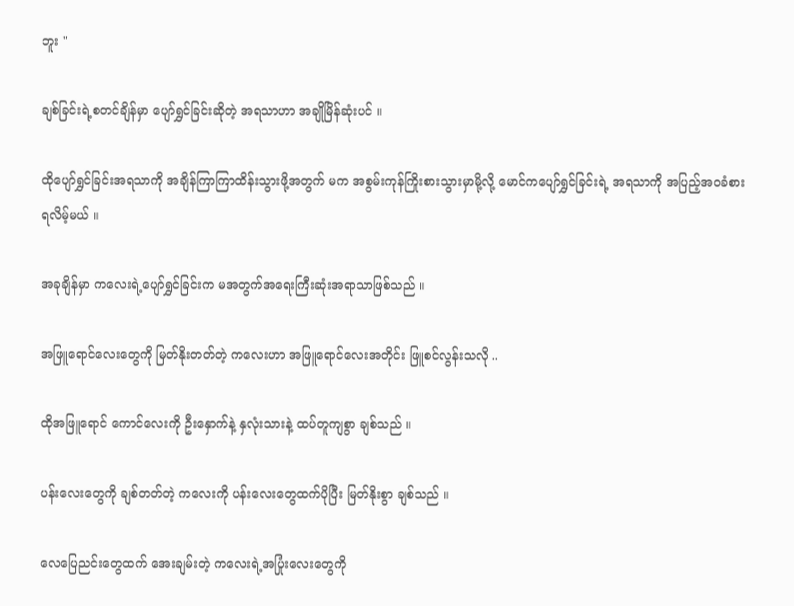ဘူး "

ချစ်ခြင်းရဲ့စတင်ချိန်မှာ ပျော်ရွှင်ခြင်းဆိုတဲ့ အရသာဟာ အချိုမြိန်ဆုံးပင် ။

ထိုပျော်ရွှင်ခြင်းအရသာကို အချိန်ကြာကြာထိန်းသွားဖို့အတွက် မက အစွမ်းကုန်ကြိုးစားသွားမှာမို့လို့ မောင်ကပျော်ရွှင်ခြင်းရဲ့ အရသာကို အပြည့်အဝခံစားရလိမ့်မယ် ။

အခုချိန်မှာ ကလေးရဲ့ပျော်ရွှင်ခြင်းက မအတွက်အရေးကြီးဆုံးအရာသာဖြစ်သည် ။

အဖြူရောင်လေးတွေကို မြတ်နိုးတတ်တဲ့ ကလေးဟာ အဖြူရောင်လေးအတိုင်း ဖြူစင်လွန်းသလို ..

ထိုအဖြူရောင် ကောင်လေးကို ဦးနှောက်နဲ့ နှလုံးသားနဲ့ ထပ်တူကျစွာ ချစ်သည် ။

ပန်းလေးတွေကို ချစ်တတ်တဲ့ ကလေးကို ပန်းလေးတွေထက်ပိုပြီး မြတ်နိုးစွာ ချစ်သည် ။

လေပြေညင်းတွေထက် အေးချမ်းတဲ့ ကလေးရဲ့အပြုံးလေးတွေကို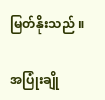မြတ်နိုးသည် ။

အပြုံးချို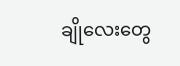ချိုလေးတွေ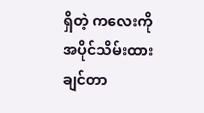ရှိတဲ့ ကလေးကို အပိုင်သိမ်းထားချင်တာ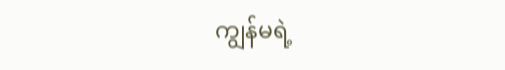ကျွန်မရဲ့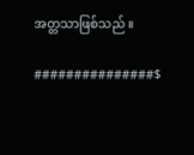အတ္တသာဖြစ်သည် ။

###############$